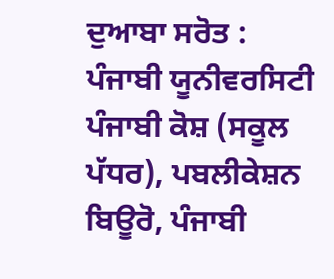ਦੁਆਬਾ ਸਰੋਤ : ਪੰਜਾਬੀ ਯੂਨੀਵਰਸਿਟੀ ਪੰਜਾਬੀ ਕੋਸ਼ (ਸਕੂਲ ਪੱਧਰ), ਪਬਲੀਕੇਸ਼ਨ ਬਿਊਰੋ, ਪੰਜਾਬੀ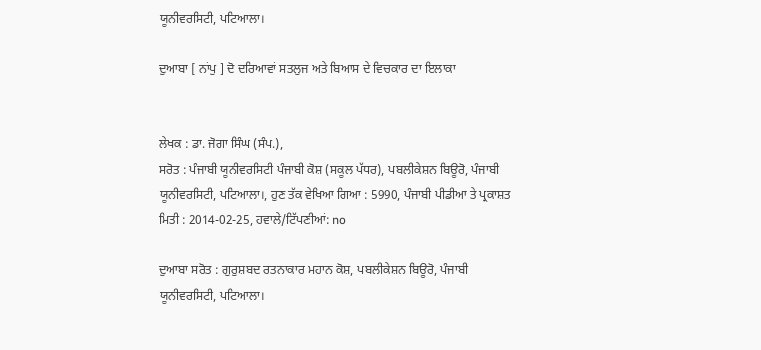ਯੂਨੀਵਰਸਿਟੀ, ਪਟਿਆਲਾ।

ਦੁਆਬਾ [ ਨਾਂਪੁ ] ਦੋ ਦਰਿਆਵਾਂ ਸਤਲੁਜ ਅਤੇ ਬਿਆਸ ਦੇ ਵਿਚਕਾਰ ਦਾ ਇਲਾਕਾ


ਲੇਖਕ : ਡਾ. ਜੋਗਾ ਸਿੰਘ (ਸੰਪ.),
ਸਰੋਤ : ਪੰਜਾਬੀ ਯੂਨੀਵਰਸਿਟੀ ਪੰਜਾਬੀ ਕੋਸ਼ (ਸਕੂਲ ਪੱਧਰ), ਪਬਲੀਕੇਸ਼ਨ ਬਿਊਰੋ, ਪੰਜਾਬੀ ਯੂਨੀਵਰਸਿਟੀ, ਪਟਿਆਲਾ।, ਹੁਣ ਤੱਕ ਵੇਖਿਆ ਗਿਆ : 5990, ਪੰਜਾਬੀ ਪੀਡੀਆ ਤੇ ਪ੍ਰਕਾਸ਼ਤ ਮਿਤੀ : 2014-02-25, ਹਵਾਲੇ/ਟਿੱਪਣੀਆਂ: no

ਦੁਆਬਾ ਸਰੋਤ : ਗੁਰੁਸ਼ਬਦ ਰਤਨਾਕਾਰ ਮਹਾਨ ਕੋਸ਼, ਪਬਲੀਕੇਸ਼ਨ ਬਿਊਰੋ, ਪੰਜਾਬੀ ਯੂਨੀਵਰਸਿਟੀ, ਪਟਿਆਲਾ।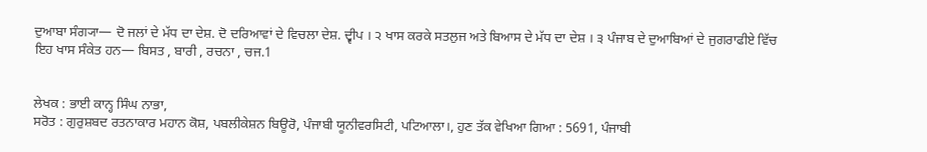ਦੁਆਬਾ ਸੰਗ੍ਯਾ— ਦੋ ਜਲਾਂ ਦੇ ਮੱਧ ਦਾ ਦੇਸ਼. ਦੋ ਦਰਿਆਵਾਂ ਦੇ ਵਿਚਲਾ ਦੇਸ਼. ਦ੍ਵੀਪ । ੨ ਖਾਸ ਕਰਕੇ ਸਤਲੁਜ ਅਤੇ ਬਿਆਸ ਦੇ ਮੱਧ ਦਾ ਦੇਸ਼ । ੩ ਪੰਜਾਬ ਦੇ ਦੁਆਬਿਆਂ ਦੇ ਜੁਗਰਾਫੀਏ ਵਿੱਚ ਇਹ ਖਾਸ ਸੰਕੇਤ ਹਨ— ਬਿਸਤ , ਬਾਰੀ , ਰਚਨਾ , ਚਜ.1


ਲੇਖਕ : ਭਾਈ ਕਾਨ੍ਹ ਸਿੰਘ ਨਾਭਾ,
ਸਰੋਤ : ਗੁਰੁਸ਼ਬਦ ਰਤਨਾਕਾਰ ਮਹਾਨ ਕੋਸ਼, ਪਬਲੀਕੇਸ਼ਨ ਬਿਊਰੋ, ਪੰਜਾਬੀ ਯੂਨੀਵਰਸਿਟੀ, ਪਟਿਆਲਾ।, ਹੁਣ ਤੱਕ ਵੇਖਿਆ ਗਿਆ : 5691, ਪੰਜਾਬੀ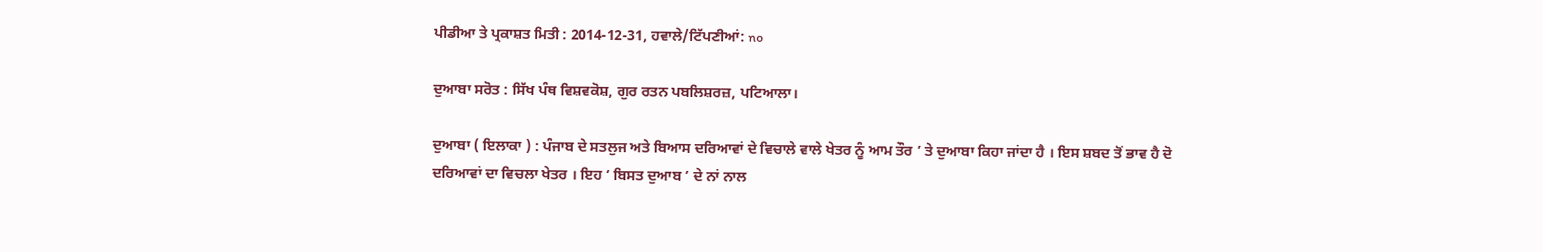ਪੀਡੀਆ ਤੇ ਪ੍ਰਕਾਸ਼ਤ ਮਿਤੀ : 2014-12-31, ਹਵਾਲੇ/ਟਿੱਪਣੀਆਂ: no

ਦੁਆਬਾ ਸਰੋਤ : ਸਿੱਖ ਪੰਥ ਵਿਸ਼ਵਕੋਸ਼, ਗੁਰ ਰਤਨ ਪਬਲਿਸ਼ਰਜ਼, ਪਟਿਆਲਾ।

ਦੁਆਬਾ ( ਇਲਾਕਾ ) : ਪੰਜਾਬ ਦੇ ਸਤਲੁਜ ਅਤੇ ਬਿਆਸ ਦਰਿਆਵਾਂ ਦੇ ਵਿਚਾਲੇ ਵਾਲੇ ਖੇਤਰ ਨੂੰ ਆਮ ਤੌਰ ’ ਤੇ ਦੁਆਬਾ ਕਿਹਾ ਜਾਂਦਾ ਹੈ । ਇਸ ਸ਼ਬਦ ਤੋਂ ਭਾਵ ਹੈ ਦੋ ਦਰਿਆਵਾਂ ਦਾ ਵਿਚਲਾ ਖੇਤਰ । ਇਹ ‘ ਬਿਸਤ ਦੁਆਬ ’ ਦੇ ਨਾਂ ਨਾਲ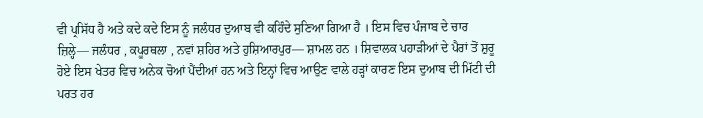ਵੀ ਪ੍ਰਸਿੱਧ ਹੈ ਅਤੇ ਕਦੇ ਕਦੇ ਇਸ ਨੂੰ ਜਲੰਧਰ ਦੁਆਬ ਵੀ ਕਹਿੰਦੇ ਸੁਣਿਆ ਗਿਆ ਹੈ । ਇਸ ਵਿਚ ਪੰਜਾਬ ਦੇ ਚਾਰ ਜ਼ਿਲ੍ਹੇ— ਜਲੰਧਰ , ਕਪੂਰਥਲਾ , ਨਵਾਂ ਸ਼ਹਿਰ ਅਤੇ ਹੁਸ਼ਿਆਰਪੁਰ— ਸ਼ਾਮਲ ਹਨ । ਸ਼ਿਵਾਲਕ ਪਹਾੜੀਆਂ ਦੇ ਪੈਰਾਂ ਤੋਂ ਸ਼ੁਰੂ ਹੋਏ ਇਸ ਖੇਤਰ ਵਿਚ ਅਨੇਕ ਚੋਆਂ ਪੈਂਦੀਆਂ ਹਨ ਅਤੇ ਇਨ੍ਹਾਂ ਵਿਚ ਆਉਣ ਵਾਲੇ ਹੜ੍ਹਾਂ ਕਾਰਣ ਇਸ ਦੁਆਬ ਦੀ ਮਿੱਟੀ ਦੀ ਪਰਤ ਹਰ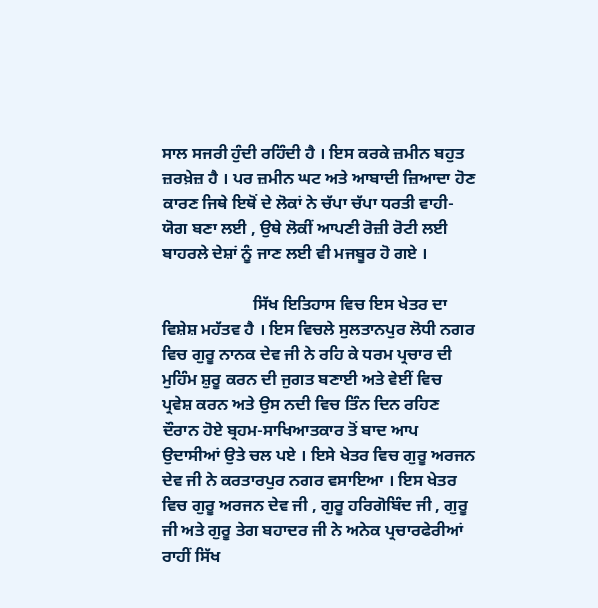ਸਾਲ ਸਜਰੀ ਹੁੰਦੀ ਰਹਿੰਦੀ ਹੈ । ਇਸ ਕਰਕੇ ਜ਼ਮੀਨ ਬਹੁਤ ਜ਼ਰਖ਼ੇਜ਼ ਹੈ । ਪਰ ਜ਼ਮੀਨ ਘਟ ਅਤੇ ਆਬਾਦੀ ਜ਼ਿਆਦਾ ਹੋਣ ਕਾਰਣ ਜਿਥੇ ਇਥੋਂ ਦੇ ਲੋਕਾਂ ਨੇ ਚੱਪਾ ਚੱਪਾ ਧਰਤੀ ਵਾਹੀ-ਯੋਗ ਬਣਾ ਲਈ , ਉਥੇ ਲੋਕੀਂ ਆਪਣੀ ਰੋਜ਼ੀ ਰੋਟੀ ਲਈ ਬਾਹਰਲੇ ਦੇਸ਼ਾਂ ਨੂੰ ਜਾਣ ਲਈ ਵੀ ਮਜਬੂਰ ਹੋ ਗਏ ।

                      ਸਿੱਖ ਇਤਿਹਾਸ ਵਿਚ ਇਸ ਖੇਤਰ ਦਾ ਵਿਸ਼ੇਸ਼ ਮਹੱਤਵ ਹੈ । ਇਸ ਵਿਚਲੇ ਸੁਲਤਾਨਪੁਰ ਲੋਧੀ ਨਗਰ ਵਿਚ ਗੁਰੂ ਨਾਨਕ ਦੇਵ ਜੀ ਨੇ ਰਹਿ ਕੇ ਧਰਮ ਪ੍ਰਚਾਰ ਦੀ ਮੁਹਿੰਮ ਸ਼ੁਰੂ ਕਰਨ ਦੀ ਜੁਗਤ ਬਣਾਈ ਅਤੇ ਵੇਈਂ ਵਿਚ ਪ੍ਰਵੇਸ਼ ਕਰਨ ਅਤੇ ਉਸ ਨਦੀ ਵਿਚ ਤਿੰਨ ਦਿਨ ਰਹਿਣ ਦੌਰਾਨ ਹੋਏ ਬ੍ਰਹਮ-ਸਾਖਿਆਤਕਾਰ ਤੋਂ ਬਾਦ ਆਪ ਉਦਾਸੀਆਂ ਉਤੇ ਚਲ ਪਏ । ਇਸੇ ਖੇਤਰ ਵਿਚ ਗੁਰੂ ਅਰਜਨ ਦੇਵ ਜੀ ਨੇ ਕਰਤਾਰਪੁਰ ਨਗਰ ਵਸਾਇਆ । ਇਸ ਖੇਤਰ ਵਿਚ ਗੁਰੂ ਅਰਜਨ ਦੇਵ ਜੀ , ਗੁਰੂ ਹਰਿਗੋਬਿੰਦ ਜੀ , ਗੁਰੂ ਜੀ ਅਤੇ ਗੁਰੂ ਤੇਗ ਬਹਾਦਰ ਜੀ ਨੇ ਅਨੇਕ ਪ੍ਰਚਾਰਫੇਰੀਆਂ ਰਾਹੀਂ ਸਿੱਖ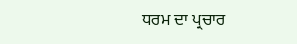ਧਰਮ ਦਾ ਪ੍ਰਚਾਰ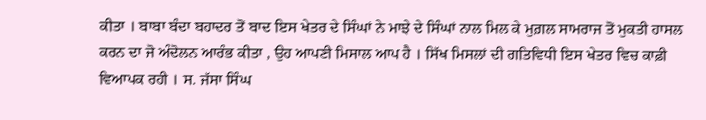ਕੀਤਾ । ਬਾਬਾ ਬੰਦਾ ਬਹਾਦਰ ਤੋਂ ਬਾਦ ਇਸ ਖੇਤਰ ਦੇ ਸਿੰਘਾਂ ਨੇ ਮਾਝੇ ਦੇ ਸਿੰਘਾਂ ਨਾਲ ਮਿਲ ਕੇ ਮੁਗ਼ਲ ਸਾਮਰਾਜ ਤੋਂ ਮੁਕਤੀ ਹਾਸਲ ਕਰਨ ਦਾ ਜੋ ਅੰਦੋਲਨ ਆਰੰਭ ਕੀਤਾ , ਉਹ ਆਪਣੀ ਮਿਸਾਲ ਆਪ ਹੈ । ਸਿੱਖ ਮਿਸਲਾਂ ਦੀ ਗਤਿਵਿਧੀ ਇਸ ਖੇਤਰ ਵਿਚ ਕਾਫ਼ੀ ਵਿਆਪਕ ਰਹੀ । ਸ. ਜੱਸਾ ਸਿੰਘ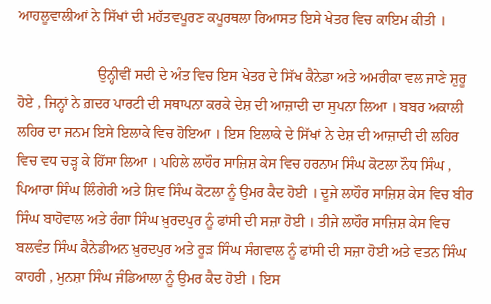ਆਹਲੂਵਾਲੀਆਂ ਨੇ ਸਿੱਖਾਂ ਦੀ ਮਹੱਤਵਪੂਰਣ ਕਪੂਰਥਲਾ ਰਿਆਸਤ ਇਸੇ ਖੇਤਰ ਵਿਚ ਕਾਇਮ ਕੀਤੀ ।

                      ਉਨ੍ਹੀਵੀਂ ਸਦੀ ਦੇ ਅੰਤ ਵਿਚ ਇਸ ਖੇਤਰ ਦੇ ਸਿੱਖ ਕੈਨੇਡਾ ਅਤੇ ਅਮਰੀਕਾ ਵਲ ਜਾਣੇ ਸ਼ੁਰੂ ਹੋਏ , ਜਿਨ੍ਹਾਂ ਨੇ ਗ਼ਦਰ ਪਾਰਟੀ ਦੀ ਸਥਾਪਨਾ ਕਰਕੇ ਦੇਸ਼ ਦੀ ਆਜ਼ਾਦੀ ਦਾ ਸੁਪਨਾ ਲਿਆ । ਬਬਰ ਅਕਾਲੀ ਲਹਿਰ ਦਾ ਜਨਮ ਇਸੇ ਇਲਾਕੇ ਵਿਚ ਹੋਇਆ । ਇਸ ਇਲਾਕੇ ਦੇ ਸਿੱਖਾਂ ਨੇ ਦੇਸ਼ ਦੀ ਆਜ਼ਾਦੀ ਦੀ ਲਹਿਰ ਵਿਚ ਵਧ ਚੜ੍ਹ ਕੇ ਹਿੱਸਾ ਲਿਆ । ਪਹਿਲੇ ਲਾਹੌਰ ਸਾਜ਼ਿਸ਼ ਕੇਸ ਵਿਚ ਹਰਨਾਮ ਸਿੰਘ ਕੋਟਲਾ ਨੌਧ ਸਿੰਘ , ਪਿਆਰਾ ਸਿੰਘ ਲਿੰਗੇਰੀ ਅਤੇ ਸ਼ਿਵ ਸਿੰਘ ਕੋਟਲਾ ਨੂੰ ਉਮਰ ਕੈਦ ਹੋਈ । ਦੂਜੇ ਲਾਹੌਰ ਸਾਜ਼ਿਸ਼ ਕੇਸ ਵਿਚ ਬੀਰ ਸਿੰਘ ਬਾਹੋਵਾਲ ਅਤੇ ਰੰਗਾ ਸਿੰਘ ਖ਼ੁਰਦਪੁਰ ਨੂੰ ਫਾਂਸੀ ਦੀ ਸਜ਼ਾ ਹੋਈ । ਤੀਜੇ ਲਾਹੌਰ ਸਾਜ਼ਿਸ਼ ਕੇਸ ਵਿਚ ਬਲਵੰਤ ਸਿੰਘ ਕੈਨੇਡੀਅਨ ਖ਼ੁਰਦਪੁਰ ਅਤੇ ਰੂੜ ਸਿੰਘ ਸੰਗਵਾਲ ਨੂੰ ਫਾਂਸੀ ਦੀ ਸਜ਼ਾ ਹੋਈ ਅਤੇ ਵਤਨ ਸਿੰਘ ਕਾਹਰੀ , ਮੁਨਸ਼ਾ ਸਿੰਘ ਜੰਡਿਆਲਾ ਨੂੰ ਉਮਰ ਕੈਦ ਹੋਈ । ਇਸ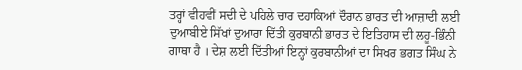ਤਰ੍ਹਾਂ ਵੀਹਵੀਂ ਸਦੀ ਦੇ ਪਹਿਲੇ ਚਾਰ ਦਹਾਕਿਆਂ ਦੌਰਾਨ ਭਾਰਤ ਦੀ ਆਜ਼ਾਦੀ ਲਈ ਦੁਆਬੀਏ ਸਿੱਖਾਂ ਦੁਆਰਾ ਦਿੱਤੀ ਕੁਰਬਾਨੀ ਭਾਰਤ ਦੇ ਇਤਿਹਾਸ ਦੀ ਲਹੂ-ਭਿੰਨੀ ਗਾਥਾ ਹੈ । ਦੇਸ਼ ਲਈ ਦਿੱਤੀਆਂ ਇਨ੍ਹਾਂ ਕੁਰਬਾਨੀਆਂ ਦਾ ਸਿਖਰ ਭਗਤ ਸਿੰਘ ਨੇ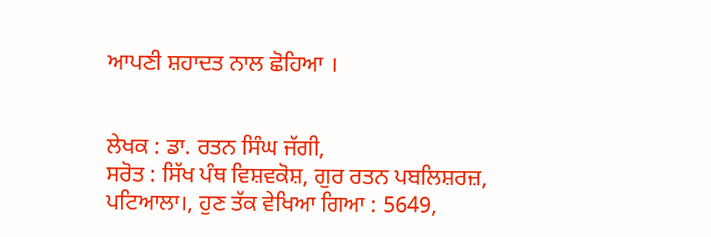ਆਪਣੀ ਸ਼ਹਾਦਤ ਨਾਲ ਛੋਹਿਆ ।


ਲੇਖਕ : ਡਾ. ਰਤਨ ਸਿੰਘ ਜੱਗੀ,
ਸਰੋਤ : ਸਿੱਖ ਪੰਥ ਵਿਸ਼ਵਕੋਸ਼, ਗੁਰ ਰਤਨ ਪਬਲਿਸ਼ਰਜ਼, ਪਟਿਆਲਾ।, ਹੁਣ ਤੱਕ ਵੇਖਿਆ ਗਿਆ : 5649,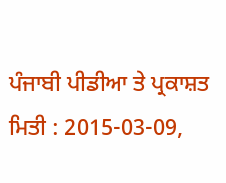ਪੰਜਾਬੀ ਪੀਡੀਆ ਤੇ ਪ੍ਰਕਾਸ਼ਤ ਮਿਤੀ : 2015-03-09,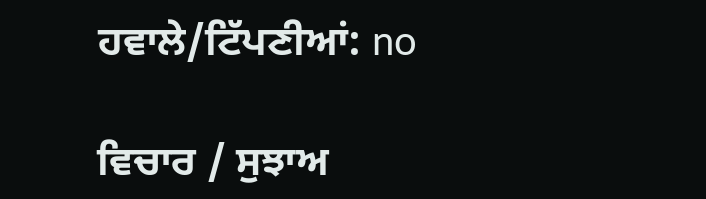ਹਵਾਲੇ/ਟਿੱਪਣੀਆਂ: no

ਵਿਚਾਰ / ਸੁਝਾਅ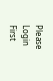Please Login First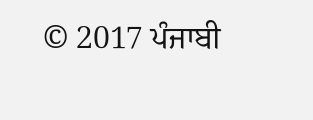© 2017 ਪੰਜਾਬੀ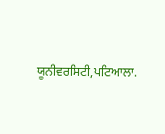ਯੂਨੀਵਰਸਿਟੀ,ਪਟਿਆਲਾ.